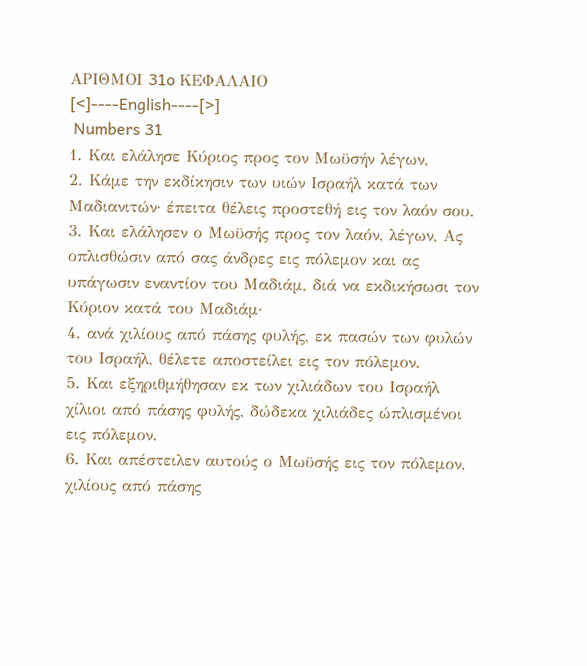ΑΡΙΘΜΟΙ 31o ΚΕΦΑΛΑΙΟ
[<]----English----[>]
 Numbers 31
1. Και ελάλησε Κύριος προς τον Μωϋσήν λέγων,
2. Κάμε την εκδίκησιν των υιών Ισραήλ κατά των Μαδιανιτών· έπειτα θέλεις προστεθή εις τον λαόν σου.
3. Και ελάλησεν ο Μωϋσής προς τον λαόν, λέγων, Ας οπλισθώσιν από σας άνδρες εις πόλεμον και ας υπάγωσιν εναντίον του Μαδιάμ, διά να εκδικήσωσι τον Κύριον κατά του Μαδιάμ·
4. ανά χιλίους από πάσης φυλής, εκ πασών των φυλών του Ισραήλ, θέλετε αποστείλει εις τον πόλεμον.
5. Και εξηριθμήθησαν εκ των χιλιάδων του Ισραήλ χίλιοι από πάσης φυλής, δώδεκα χιλιάδες ώπλισμένοι εις πόλεμον.
6. Και απέστειλεν αυτούς ο Μωϋσής εις τον πόλεμον, χιλίους από πάσης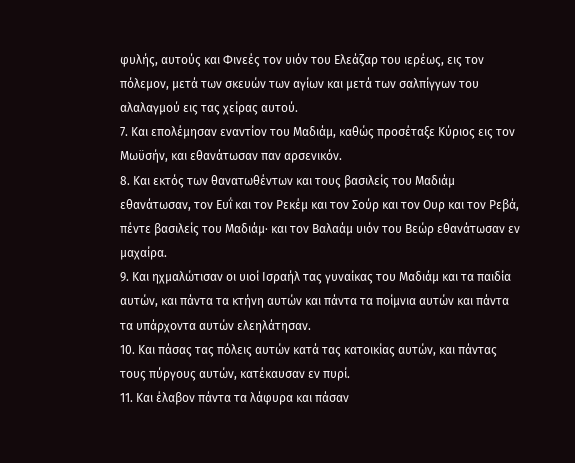φυλής, αυτούς και Φινεές τον υιόν του Ελεάζαρ του ιερέως, εις τον πόλεμον, μετά των σκευών των αγίων και μετά των σαλπίγγων του αλαλαγμού εις τας χείρας αυτού.
7. Και επολέμησαν εναντίον του Μαδιάμ, καθώς προσέταξε Κύριος εις τον Μωϋσήν, και εθανάτωσαν παν αρσενικόν.
8. Και εκτός των θανατωθέντων και τους βασιλείς του Μαδιάμ εθανάτωσαν, τον Ευΐ και τον Ρεκέμ και τον Σούρ και τον Ουρ και τον Ρεβά, πέντε βασιλείς του Μαδιάμ· και τον Βαλαάμ υιόν του Βεώρ εθανάτωσαν εν μαχαίρα.
9. Και ηχμαλώτισαν οι υιοί Ισραήλ τας γυναίκας του Μαδιάμ και τα παιδία αυτών, και πάντα τα κτήνη αυτών και πάντα τα ποίμνια αυτών και πάντα τα υπάρχοντα αυτών ελεηλάτησαν.
10. Και πάσας τας πόλεις αυτών κατά τας κατοικίας αυτών, και πάντας τους πύργους αυτών, κατέκαυσαν εν πυρί.
11. Και έλαβον πάντα τα λάφυρα και πάσαν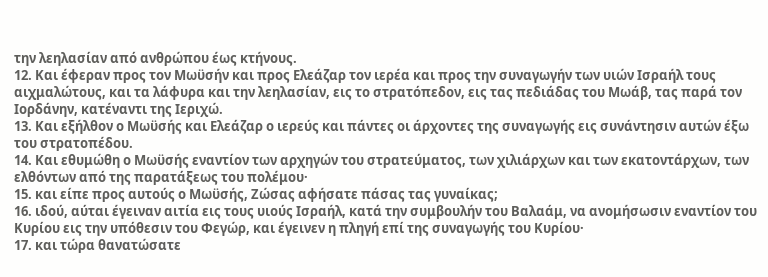την λεηλασίαν από ανθρώπου έως κτήνους.
12. Και έφεραν προς τον Μωϋσήν και προς Ελεάζαρ τον ιερέα και προς την συναγωγήν των υιών Ισραήλ τους αιχμαλώτους, και τα λάφυρα και την λεηλασίαν, εις το στρατόπεδον, εις τας πεδιάδας του Μωάβ, τας παρά τον Ιορδάνην, κατέναντι της Ιεριχώ.
13. Και εξήλθον ο Μωϋσής και Ελεάζαρ ο ιερεύς και πάντες οι άρχοντες της συναγωγής εις συνάντησιν αυτών έξω του στρατοπέδου.
14. Και εθυμώθη ο Μωϋσής εναντίον των αρχηγών του στρατεύματος, των χιλιάρχων και των εκατοντάρχων, των ελθόντων από της παρατάξεως του πολέμου·
15. και είπε προς αυτούς ο Μωϋσής, Ζώσας αφήσατε πάσας τας γυναίκας;
16. ιδού, αύται έγειναν αιτία εις τους υιούς Ισραήλ, κατά την συμβουλήν του Βαλαάμ, να ανομήσωσιν εναντίον του Κυρίου εις την υπόθεσιν του Φεγώρ, και έγεινεν η πληγή επί της συναγωγής του Κυρίου·
17. και τώρα θανατώσατε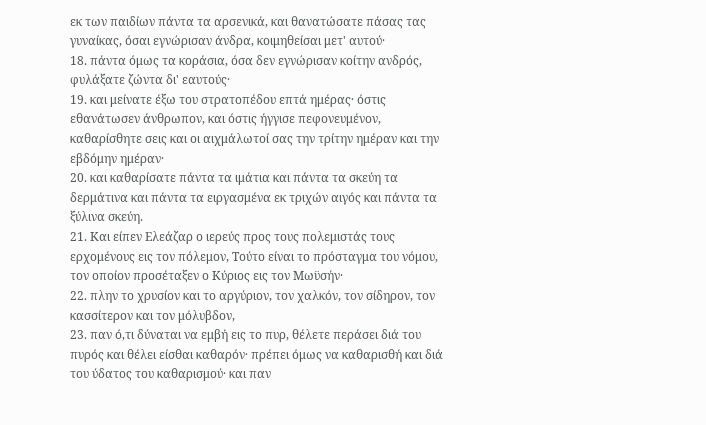εκ των παιδίων πάντα τα αρσενικά, και θανατώσατε πάσας τας γυναίκας, όσαι εγνώρισαν άνδρα, κοιμηθείσαι μετ' αυτού·
18. πάντα όμως τα κοράσια, όσα δεν εγνώρισαν κοίτην ανδρός, φυλάξατε ζώντα δι' εαυτούς·
19. και μείνατε έξω του στρατοπέδου επτά ημέρας· όστις εθανάτωσεν άνθρωπον, και όστις ήγγισε πεφονευμένον, καθαρίσθητε σεις και οι αιχμάλωτοί σας την τρίτην ημέραν και την εβδόμην ημέραν·
20. και καθαρίσατε πάντα τα ιμάτια και πάντα τα σκεύη τα δερμάτινα και πάντα τα ειργασμένα εκ τριχών αιγός και πάντα τα ξύλινα σκεύη.
21. Και είπεν Ελεάζαρ ο ιερεύς προς τους πολεμιστάς τους ερχομένους εις τον πόλεμον, Τούτο είναι το πρόσταγμα του νόμου, τον οποίον προσέταξεν ο Κύριος εις τον Μωϋσήν·
22. πλην το χρυσίον και το αργύριον, τον χαλκόν, τον σίδηρον, τον κασσίτερον και τον μόλυβδον,
23. παν ό,τι δύναται να εμβή εις το πυρ, θέλετε περάσει διά του πυρός και θέλει είσθαι καθαρόν· πρέπει όμως να καθαρισθή και διά του ύδατος του καθαρισμού· και παν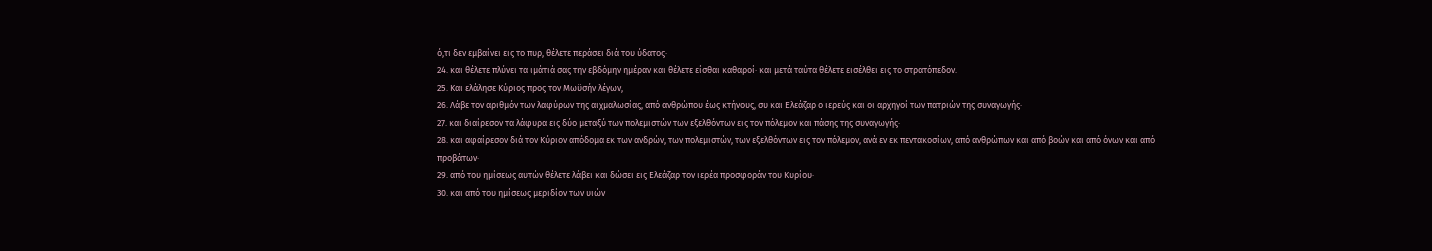ό,τι δεν εμβαίνει εις το πυρ, θέλετε περάσει διά του ύδατος·
24. και θέλετε πλύνει τα ιμάτιά σας την εβδόμην ημέραν και θέλετε είσθαι καθαροί· και μετά ταύτα θέλετε εισέλθει εις το στρατόπεδον.
25. Και ελάλησε Κύριος προς τον Μωϋσήν λέγων,
26. Λάβε τον αριθμόν των λαφύρων της αιχμαλωσίας, από ανθρώπου έως κτήνους, συ και Ελεάζαρ ο ιερεύς και οι αρχηγοί των πατριών της συναγωγής·
27. και διαίρεσον τα λάφυρα εις δύο μεταξύ των πολεμιστών των εξελθόντων εις τον πόλεμον και πάσης της συναγωγής·
28. και αφαίρεσον διά τον Κύριον απόδομα εκ των ανδρών, των πολεμιστών, των εξελθόντων εις τον πόλεμον, ανά εν εκ πεντακοσίων, από ανθρώπων και από βοών και από όνων και από προβάτων·
29. από του ημίσεως αυτών θέλετε λάβει και δώσει εις Ελεάζαρ τον ιερέα προσφοράν του Κυρίου·
30. και από του ημίσεως μεριδίον των υιών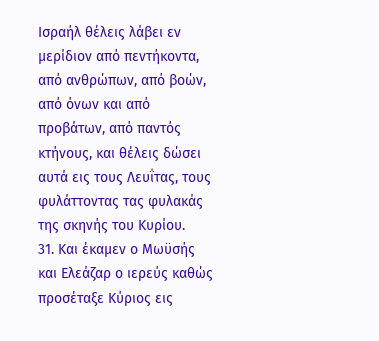Ισραήλ θέλεις λάβει εν μερίδιον από πεντήκοντα, από ανθρώπων, από βοών, από όνων και από προβάτων, από παντός κτήνους, και θέλεις δώσει αυτά εις τους Λευΐτας, τους φυλάττοντας τας φυλακάς της σκηνής του Κυρίου.
31. Και έκαμεν ο Μωϋσής και Ελεάζαρ ο ιερεύς καθώς προσέταξε Κύριος εις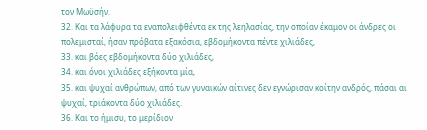τον Μωϋσήν.
32. Και τα λάφυρα τα εναπολειφθέντα εκ της λεηλασίας, την οποίαν έκαμον οι άνδρες οι πολεμισταί, ήσαν πρόβατα εξακόσια, εβδομήκοντα πέντε χιλιάδες,
33. και βόες εβδομήκοντα δύο χιλιάδες,
34. και όνοι χιλιάδες εξήκοντα μία,
35. και ψυχαί ανθρώπων, από των γυναικών αίτινες δεν εγνώρισαν κοίτην ανδρός, πάσαι αι ψυχαί, τριάκοντα δύο χιλιάδες.
36. Και το ήμισυ, το μερίδιον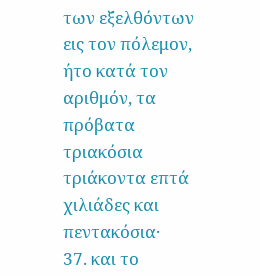των εξελθόντων εις τον πόλεμον, ήτο κατά τον αριθμόν, τα πρόβατα τριακόσια τριάκοντα επτά χιλιάδες και πεντακόσια·
37. και το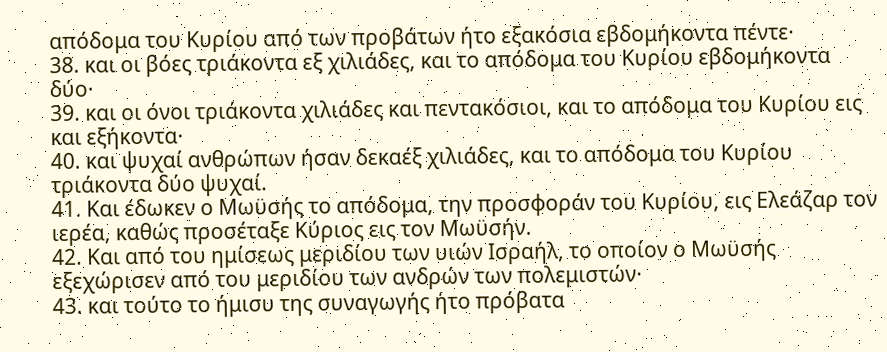απόδομα του Κυρίου από των προβάτων ήτο εξακόσια εβδομήκοντα πέντε·
38. και οι βόες τριάκοντα εξ χιλιάδες, και το απόδομα του Κυρίου εβδομήκοντα δύο·
39. και οι όνοι τριάκοντα χιλιάδες και πεντακόσιοι, και το απόδομα του Κυρίου εις και εξήκοντα·
40. και ψυχαί ανθρώπων ήσαν δεκαέξ χιλιάδες, και το απόδομα του Κυρίου τριάκοντα δύο ψυχαί.
41. Και έδωκεν ο Μωϋσής το απόδομα, την προσφοράν του Κυρίου, εις Ελεάζαρ τον ιερέα, καθώς προσέταξε Κύριος εις τον Μωϋσήν.
42. Και από του ημίσεως μεριδίου των υιών Ισραήλ, το οποίον ο Μωϋσής εξεχώρισεν από του μεριδίου των ανδρών των πολεμιστών·
43. και τούτο το ήμισυ της συναγωγής ήτο πρόβατα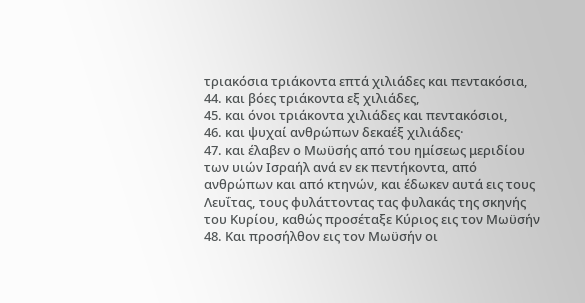τριακόσια τριάκοντα επτά χιλιάδες και πεντακόσια,
44. και βόες τριάκοντα εξ χιλιάδες,
45. και όνοι τριάκοντα χιλιάδες και πεντακόσιοι,
46. και ψυχαί ανθρώπων δεκαέξ χιλιάδες·
47. και έλαβεν ο Μωϋσής από του ημίσεως μεριδίου των υιών Ισραήλ ανά εν εκ πεντήκοντα, από ανθρώπων και από κτηνών, και έδωκεν αυτά εις τους Λευΐτας, τους φυλάττοντας τας φυλακάς της σκηνής του Κυρίου, καθώς προσέταξε Κύριος εις τον Μωϋσήν
48. Και προσήλθον εις τον Μωϋσήν οι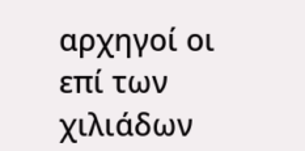αρχηγοί οι επί των χιλιάδων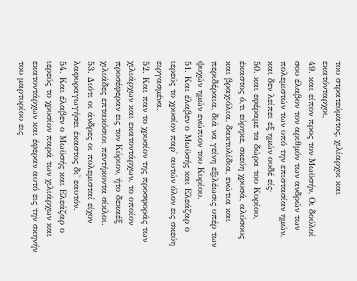του στρατεύματος, χιλίαρχοι και εκατόνταρχοι,
49. και είπον προς τον Μωϋσήν, Οι δούλοί σου έλαβον τον αριθμόν των ανδρών των πολεμιστών των υπό την επιστασίαν ημών, και δεν λείπει εξ ημών ουδέ είς·
50. και εφέραμε τα δώρα του Κυρίου, έκαστος ό,τι εύρηκε, σκεύη χρυσά, αλύσους και βραχιόλια, δακτυλίδια, ενώτια και περιδέραια, διά να γείνη εξιλέωσις υπέρ των ψυχών ημών ενώπιον του Κυρίου.
51. Και έλαβεν ο Μωϋσής και Ελεάζαρ ο ιερεύς το χρυσίον παρ' αυτών όλον εις σκεύη ειργασμένα.
52. Και παν το χρυσίον της προσφοράς των χιλιάρχων και εκατοντάρχων, το οποίον προσέφεραν εις τον Κύριον, ήτο δεκαέξ χιλιάδες επτακόσιοι πεντήκοντα σίκλοι.
53. Διότι οι άνδρες οι πολεμισταί είχον λαφυραγωγήσει έκαστος δι' εαυτόν.
54. Και έλαβεν ο Μωϋσής και Ελεάζαρ ο ιερεύς το χρυσίον παρά των χιλιάρχων και εκατοντάρχων και έφεραν αυτό εις την σκηνήν του μαρτυρίου εις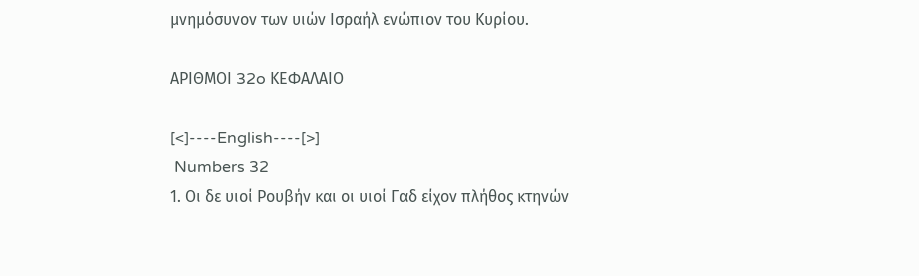μνημόσυνον των υιών Ισραήλ ενώπιον του Κυρίου.

ΑΡΙΘΜΟΙ 32o ΚΕΦΑΛΑΙΟ

[<]----English----[>]
 Numbers 32
1. Οι δε υιοί Ρουβήν και οι υιοί Γαδ είχον πλήθος κτηνών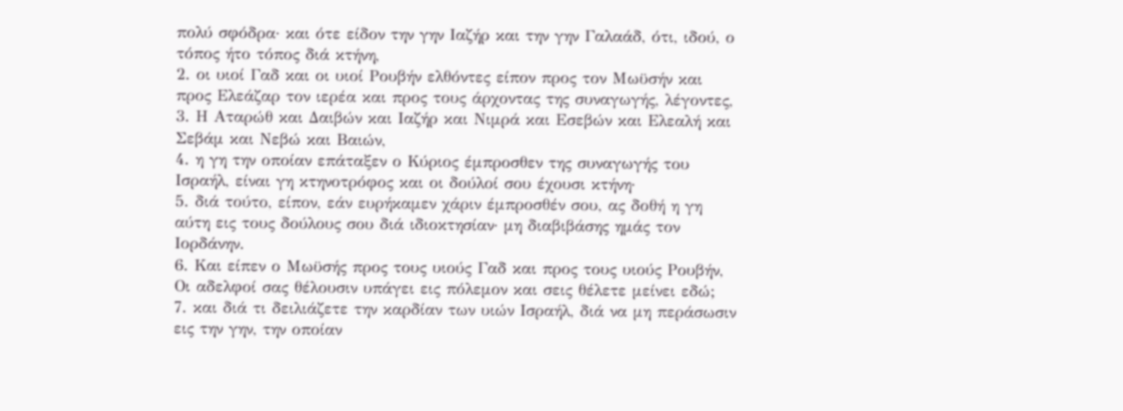πολύ σφόδρα· και ότε είδον την γην Ιαζήρ και την γην Γαλαάδ, ότι, ιδού, ο τόπος ήτο τόπος διά κτήνη,
2. οι υιοί Γαδ και οι υιοί Ρουβήν ελθόντες είπον προς τον Μωϋσήν και προς Ελεάζαρ τον ιερέα και προς τους άρχοντας της συναγωγής, λέγοντες,
3. Η Αταρώθ και Δαιβών και Ιαζήρ και Νιμρά και Εσεβών και Ελεαλή και Σεβάμ και Νεβώ και Βαιών,
4. η γη την οποίαν επάταξεν ο Κύριος έμπροσθεν της συναγωγής του Ισραήλ, είναι γη κτηνοτρόφος και οι δούλοί σου έχουσι κτήνη·
5. διά τούτο, είπον, εάν ευρήκαμεν χάριν έμπροσθέν σου, ας δοθή η γη αύτη εις τους δούλους σου διά ιδιοκτησίαν· μη διαβιβάσης ημάς τον Ιορδάνην.
6. Και είπεν ο Μωϋσής προς τους υιούς Γαδ και προς τους υιούς Ρουβήν, Οι αδελφοί σας θέλουσιν υπάγει εις πόλεμον και σεις θέλετε μείνει εδώ;
7. και διά τι δειλιάζετε την καρδίαν των υιών Ισραήλ, διά να μη περάσωσιν εις την γην, την οποίαν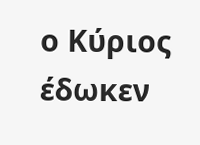ο Κύριος έδωκεν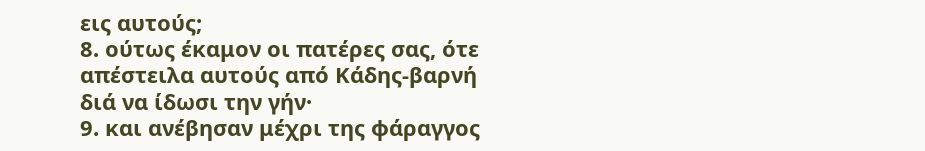εις αυτούς;
8. ούτως έκαμον οι πατέρες σας, ότε απέστειλα αυτούς από Κάδης-βαρνή διά να ίδωσι την γήν·
9. και ανέβησαν μέχρι της φάραγγος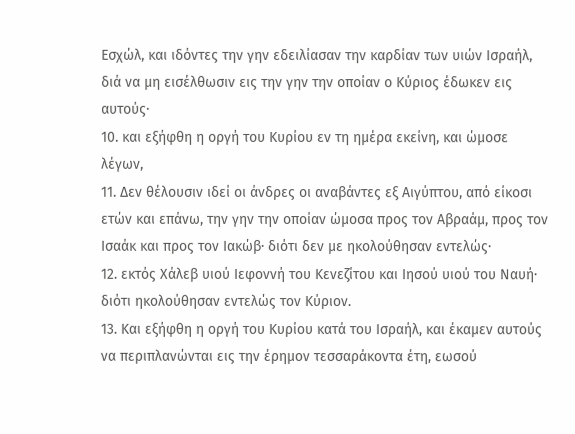Εσχώλ, και ιδόντες την γην εδειλίασαν την καρδίαν των υιών Ισραήλ, διά να μη εισέλθωσιν εις την γην την οποίαν ο Κύριος έδωκεν εις αυτούς·
10. και εξήφθη η οργή του Κυρίου εν τη ημέρα εκείνη, και ώμοσε λέγων,
11. Δεν θέλουσιν ιδεί οι άνδρες οι αναβάντες εξ Αιγύπτου, από είκοσι ετών και επάνω, την γην την οποίαν ώμοσα προς τον Αβραάμ, προς τον Ισαάκ και προς τον Ιακώβ· διότι δεν με ηκολούθησαν εντελώς·
12. εκτός Χάλεβ υιού Ιεφοννή του Κενεζίτου και Ιησού υιού του Ναυή· διότι ηκολούθησαν εντελώς τον Κύριον.
13. Και εξήφθη η οργή του Κυρίου κατά του Ισραήλ, και έκαμεν αυτούς να περιπλανώνται εις την έρημον τεσσαράκοντα έτη, εωσού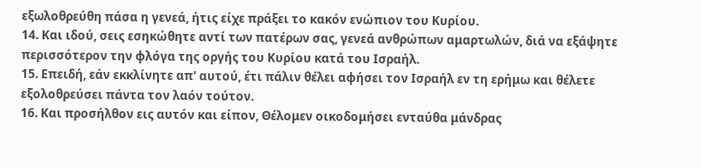εξωλοθρεύθη πάσα η γενεά, ήτις είχε πράξει το κακόν ενώπιον του Κυρίου.
14. Και ιδού, σεις εσηκώθητε αντί των πατέρων σας, γενεά ανθρώπων αμαρτωλών, διά να εξάψητε περισσότερον την φλόγα της οργής του Κυρίου κατά του Ισραήλ.
15. Επειδή, εάν εκκλίνητε απ' αυτού, έτι πάλιν θέλει αφήσει τον Ισραήλ εν τη ερήμω και θέλετε εξολοθρεύσει πάντα τον λαόν τούτον.
16. Και προσήλθον εις αυτόν και είπον, Θέλομεν οικοδομήσει ενταύθα μάνδρας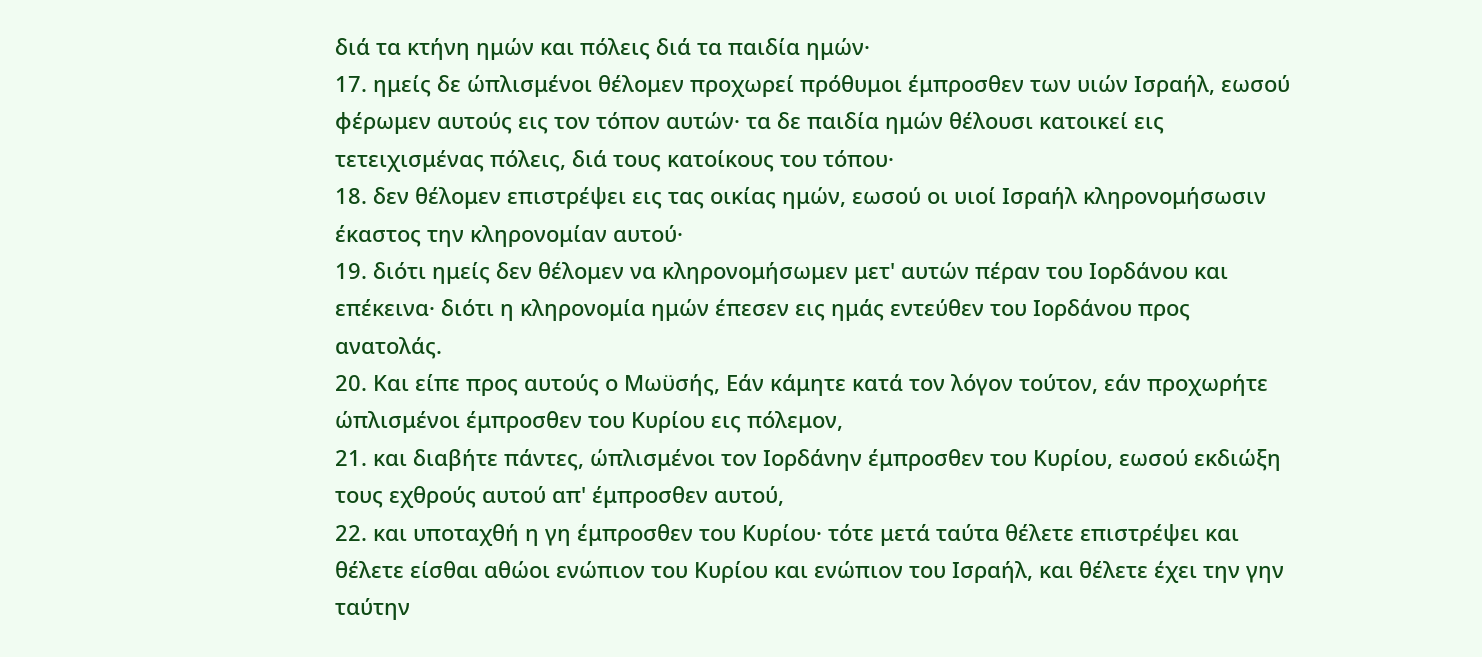διά τα κτήνη ημών και πόλεις διά τα παιδία ημών·
17. ημείς δε ώπλισμένοι θέλομεν προχωρεί πρόθυμοι έμπροσθεν των υιών Ισραήλ, εωσού φέρωμεν αυτούς εις τον τόπον αυτών· τα δε παιδία ημών θέλουσι κατοικεί εις τετειχισμένας πόλεις, διά τους κατοίκους του τόπου·
18. δεν θέλομεν επιστρέψει εις τας οικίας ημών, εωσού οι υιοί Ισραήλ κληρονομήσωσιν έκαστος την κληρονομίαν αυτού·
19. διότι ημείς δεν θέλομεν να κληρονομήσωμεν μετ' αυτών πέραν του Ιορδάνου και επέκεινα· διότι η κληρονομία ημών έπεσεν εις ημάς εντεύθεν του Ιορδάνου προς ανατολάς.
20. Και είπε προς αυτούς ο Μωϋσής, Εάν κάμητε κατά τον λόγον τούτον, εάν προχωρήτε ώπλισμένοι έμπροσθεν του Κυρίου εις πόλεμον,
21. και διαβήτε πάντες, ώπλισμένοι τον Ιορδάνην έμπροσθεν του Κυρίου, εωσού εκδιώξη τους εχθρούς αυτού απ' έμπροσθεν αυτού,
22. και υποταχθή η γη έμπροσθεν του Κυρίου· τότε μετά ταύτα θέλετε επιστρέψει και θέλετε είσθαι αθώοι ενώπιον του Κυρίου και ενώπιον του Ισραήλ, και θέλετε έχει την γην ταύτην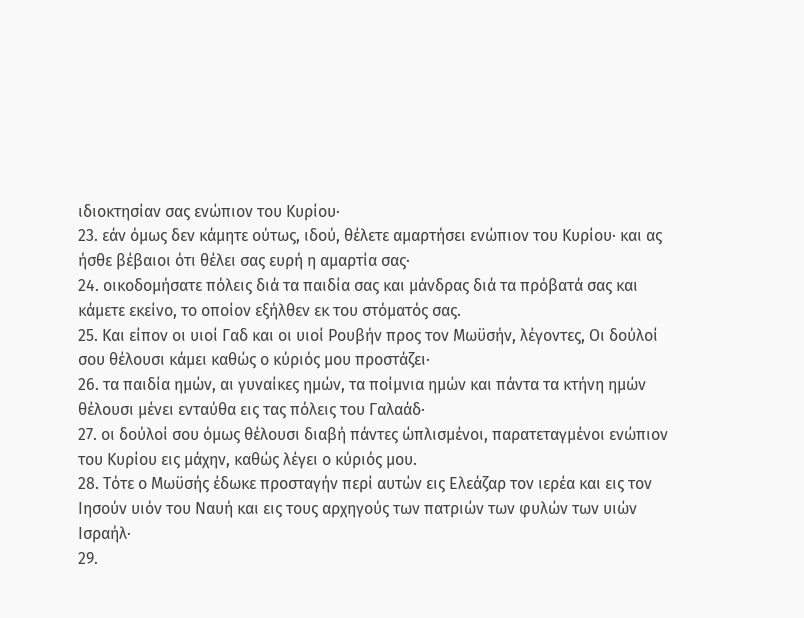ιδιοκτησίαν σας ενώπιον του Κυρίου·
23. εάν όμως δεν κάμητε ούτως, ιδού, θέλετε αμαρτήσει ενώπιον του Κυρίου· και ας ήσθε βέβαιοι ότι θέλει σας ευρή η αμαρτία σας·
24. οικοδομήσατε πόλεις διά τα παιδία σας και μάνδρας διά τα πρόβατά σας και κάμετε εκείνο, το οποίον εξήλθεν εκ του στόματός σας.
25. Και είπον οι υιοί Γαδ και οι υιοί Ρουβήν προς τον Μωϋσήν, λέγοντες, Οι δούλοί σου θέλουσι κάμει καθώς ο κύριός μου προστάζει·
26. τα παιδία ημών, αι γυναίκες ημών, τα ποίμνια ημών και πάντα τα κτήνη ημών θέλουσι μένει ενταύθα εις τας πόλεις του Γαλαάδ·
27. οι δούλοί σου όμως θέλουσι διαβή πάντες ώπλισμένοι, παρατεταγμένοι ενώπιον του Κυρίου εις μάχην, καθώς λέγει ο κύριός μου.
28. Τότε ο Μωϋσής έδωκε προσταγήν περί αυτών εις Ελεάζαρ τον ιερέα και εις τον Ιησούν υιόν του Ναυή και εις τους αρχηγούς των πατριών των φυλών των υιών Ισραήλ·
29.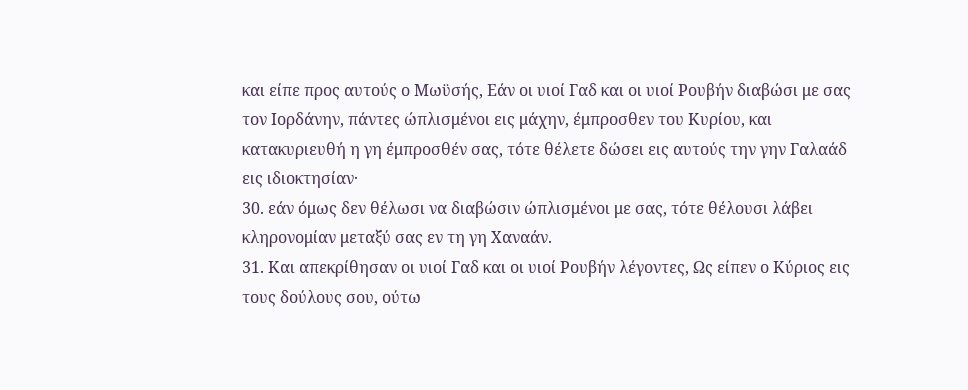και είπε προς αυτούς ο Μωϋσής, Εάν οι υιοί Γαδ και οι υιοί Ρουβήν διαβώσι με σας τον Ιορδάνην, πάντες ώπλισμένοι εις μάχην, έμπροσθεν του Κυρίου, και κατακυριευθή η γη έμπροσθέν σας, τότε θέλετε δώσει εις αυτούς την γην Γαλαάδ εις ιδιοκτησίαν·
30. εάν όμως δεν θέλωσι να διαβώσιν ώπλισμένοι με σας, τότε θέλουσι λάβει κληρονομίαν μεταξύ σας εν τη γη Χαναάν.
31. Και απεκρίθησαν οι υιοί Γαδ και οι υιοί Ρουβήν λέγοντες, Ως είπεν ο Κύριος εις τους δούλους σου, ούτω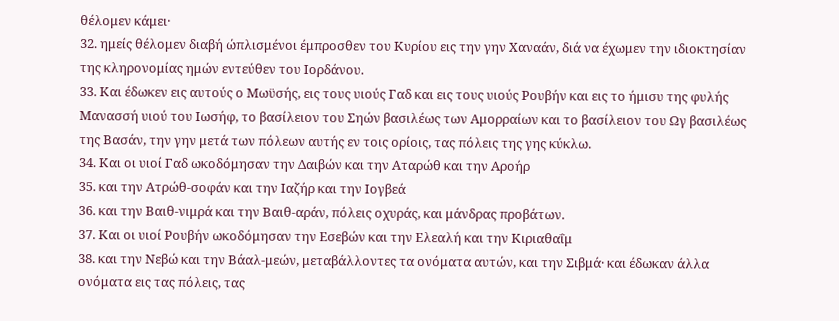θέλομεν κάμει·
32. ημείς θέλομεν διαβή ώπλισμένοι έμπροσθεν του Κυρίου εις την γην Χαναάν, διά να έχωμεν την ιδιοκτησίαν της κληρονομίας ημών εντεύθεν του Ιορδάνου.
33. Και έδωκεν εις αυτούς ο Μωϋσής, εις τους υιούς Γαδ και εις τους υιούς Ρουβήν και εις το ήμισυ της φυλής Μανασσή υιού του Ιωσήφ, το βασίλειον του Σηών βασιλέως των Αμορραίων και το βασίλειον του Ωγ βασιλέως της Βασάν, την γην μετά των πόλεων αυτής εν τοις ορίοις, τας πόλεις της γης κύκλω.
34. Και οι υιοί Γαδ ωκοδόμησαν την Δαιβών και την Αταρώθ και την Αροήρ
35. και την Ατρώθ-σοφάν και την Ιαζήρ και την Ιογβεά
36. και την Βαιθ-νιμρά και την Βαιθ-αράν, πόλεις οχυράς, και μάνδρας προβάτων.
37. Και οι υιοί Ρουβήν ωκοδόμησαν την Εσεβών και την Ελεαλή και την Κιριαθαΐμ
38. και την Νεβώ και την Βάαλ-μεών, μεταβάλλοντες τα ονόματα αυτών, και την Σιβμά· και έδωκαν άλλα ονόματα εις τας πόλεις, τας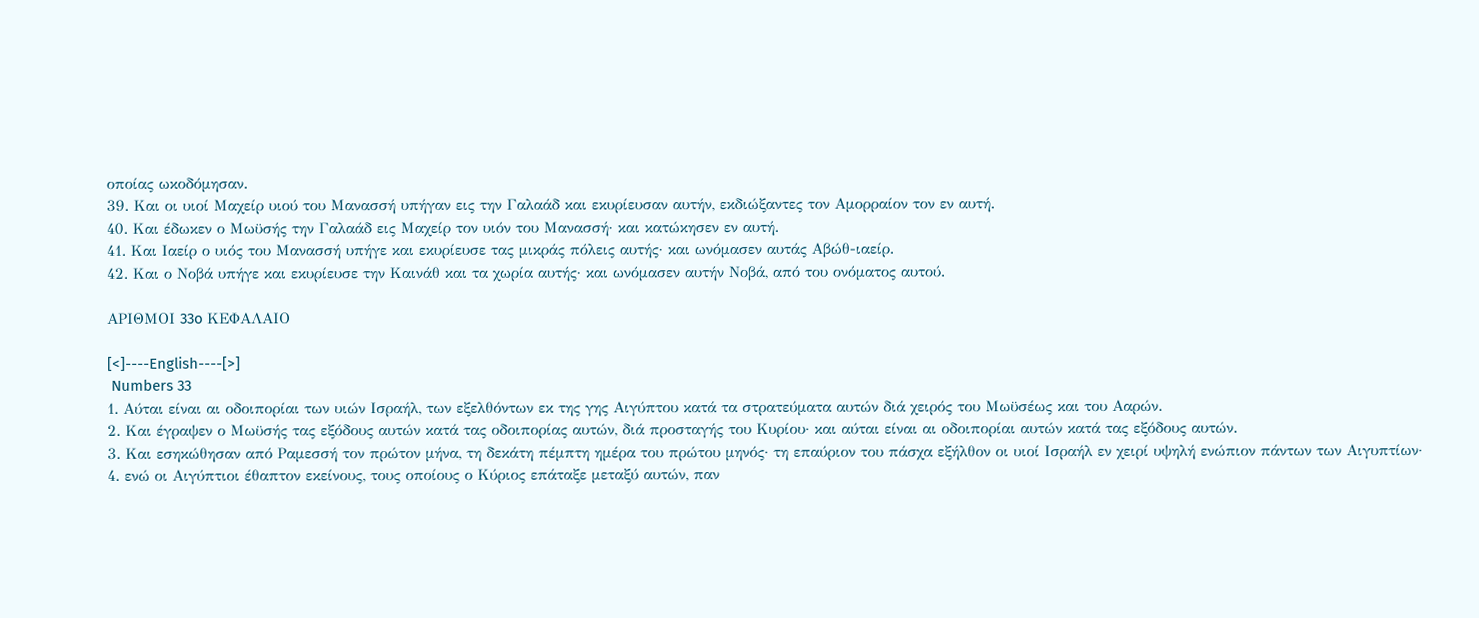οποίας ωκοδόμησαν.
39. Και οι υιοί Μαχείρ υιού του Μανασσή υπήγαν εις την Γαλαάδ και εκυρίευσαν αυτήν, εκδιώξαντες τον Αμορραίον τον εν αυτή.
40. Και έδωκεν ο Μωϋσής την Γαλαάδ εις Μαχείρ τον υιόν του Μανασσή· και κατώκησεν εν αυτή.
41. Και Ιαείρ ο υιός του Μανασσή υπήγε και εκυρίευσε τας μικράς πόλεις αυτής· και ωνόμασεν αυτάς Αβώθ-ιαείρ.
42. Και ο Νοβά υπήγε και εκυρίευσε την Καινάθ και τα χωρία αυτής· και ωνόμασεν αυτήν Νοβά, από του ονόματος αυτού.

ΑΡΙΘΜΟΙ 33o ΚΕΦΑΛΑΙΟ

[<]----English----[>]
 Numbers 33
1. Αύται είναι αι οδοιπορίαι των υιών Ισραήλ, των εξελθόντων εκ της γης Αιγύπτου κατά τα στρατεύματα αυτών διά χειρός του Μωϋσέως και του Ααρών.
2. Και έγραψεν ο Μωϋσής τας εξόδους αυτών κατά τας οδοιπορίας αυτών, διά προσταγής του Κυρίου· και αύται είναι αι οδοιπορίαι αυτών κατά τας εξόδους αυτών.
3. Και εσηκώθησαν από Ραμεσσή τον πρώτον μήνα, τη δεκάτη πέμπτη ημέρα του πρώτου μηνός· τη επαύριον του πάσχα εξήλθον οι υιοί Ισραήλ εν χειρί υψηλή ενώπιον πάντων των Αιγυπτίων·
4. ενώ οι Αιγύπτιοι έθαπτον εκείνους, τους οποίους ο Κύριος επάταξε μεταξύ αυτών, παν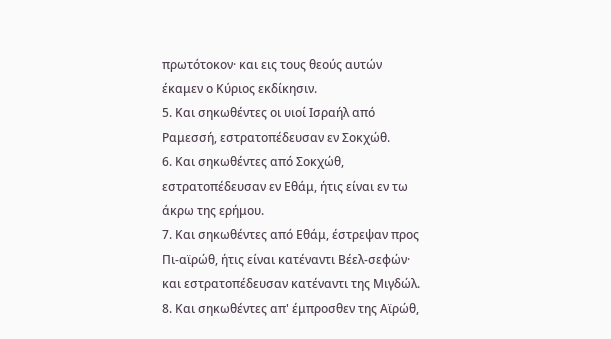πρωτότοκον· και εις τους θεούς αυτών έκαμεν ο Κύριος εκδίκησιν.
5. Και σηκωθέντες οι υιοί Ισραήλ από Ραμεσσή, εστρατοπέδευσαν εν Σοκχώθ.
6. Και σηκωθέντες από Σοκχώθ, εστρατοπέδευσαν εν Εθάμ, ήτις είναι εν τω άκρω της ερήμου.
7. Και σηκωθέντες από Εθάμ, έστρεψαν προς Πι-αϊρώθ, ήτις είναι κατέναντι Βέελ-σεφών· και εστρατοπέδευσαν κατέναντι της Μιγδώλ.
8. Και σηκωθέντες απ' έμπροσθεν της Αϊρώθ,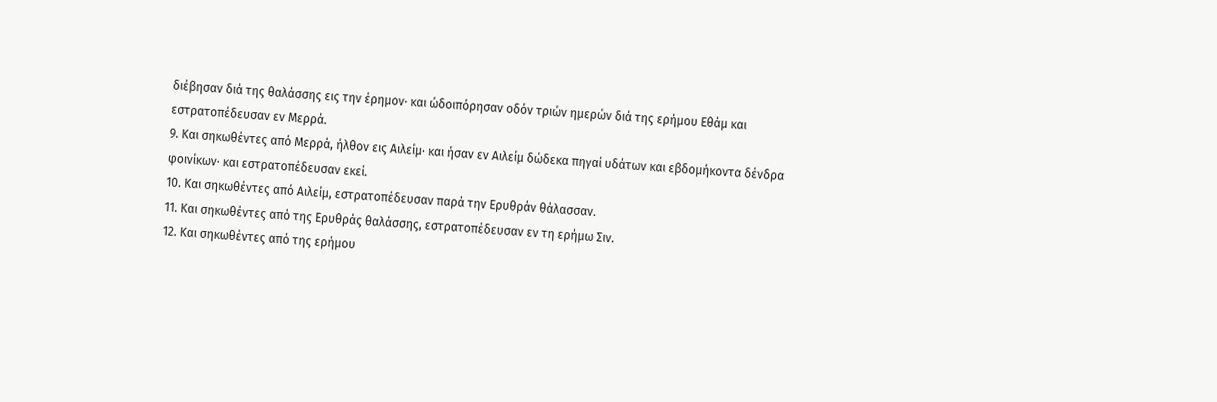διέβησαν διά της θαλάσσης εις την έρημον· και ώδοιπόρησαν οδόν τριών ημερών διά της ερήμου Εθάμ και εστρατοπέδευσαν εν Μερρά.
9. Και σηκωθέντες από Μερρά, ήλθον εις Αιλείμ· και ήσαν εν Αιλείμ δώδεκα πηγαί υδάτων και εβδομήκοντα δένδρα φοινίκων· και εστρατοπέδευσαν εκεί.
10. Και σηκωθέντες από Αιλείμ, εστρατοπέδευσαν παρά την Ερυθράν θάλασσαν.
11. Και σηκωθέντες από της Ερυθράς θαλάσσης, εστρατοπέδευσαν εν τη ερήμω Σιν.
12. Και σηκωθέντες από της ερήμου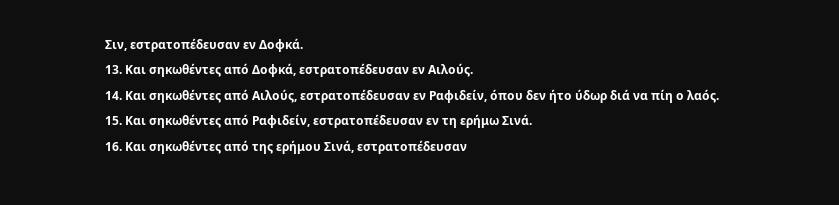Σιν, εστρατοπέδευσαν εν Δοφκά.
13. Και σηκωθέντες από Δοφκά, εστρατοπέδευσαν εν Αιλούς.
14. Και σηκωθέντες από Αιλούς, εστρατοπέδευσαν εν Ραφιδείν, όπου δεν ήτο ύδωρ διά να πίη ο λαός.
15. Και σηκωθέντες από Ραφιδείν, εστρατοπέδευσαν εν τη ερήμω Σινά.
16. Και σηκωθέντες από της ερήμου Σινά, εστρατοπέδευσαν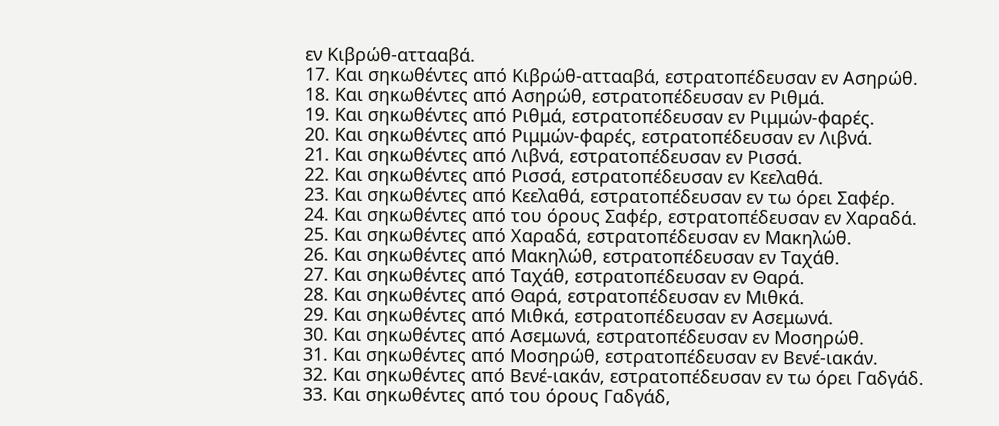εν Κιβρώθ-αττααβά.
17. Και σηκωθέντες από Κιβρώθ-αττααβά, εστρατοπέδευσαν εν Ασηρώθ.
18. Και σηκωθέντες από Ασηρώθ, εστρατοπέδευσαν εν Ριθμά.
19. Και σηκωθέντες από Ριθμά, εστρατοπέδευσαν εν Ριμμών-φαρές.
20. Και σηκωθέντες από Ριμμών-φαρές, εστρατοπέδευσαν εν Λιβνά.
21. Και σηκωθέντες από Λιβνά, εστρατοπέδευσαν εν Ρισσά.
22. Και σηκωθέντες από Ρισσά, εστρατοπέδευσαν εν Κεελαθά.
23. Και σηκωθέντες από Κεελαθά, εστρατοπέδευσαν εν τω όρει Σαφέρ.
24. Και σηκωθέντες από του όρους Σαφέρ, εστρατοπέδευσαν εν Χαραδά.
25. Και σηκωθέντες από Χαραδά, εστρατοπέδευσαν εν Μακηλώθ.
26. Και σηκωθέντες από Μακηλώθ, εστρατοπέδευσαν εν Ταχάθ.
27. Και σηκωθέντες από Ταχάθ, εστρατοπέδευσαν εν Θαρά.
28. Και σηκωθέντες από Θαρά, εστρατοπέδευσαν εν Μιθκά.
29. Και σηκωθέντες από Μιθκά, εστρατοπέδευσαν εν Ασεμωνά.
30. Και σηκωθέντες από Ασεμωνά, εστρατοπέδευσαν εν Μοσηρώθ.
31. Και σηκωθέντες από Μοσηρώθ, εστρατοπέδευσαν εν Βενέ-ιακάν.
32. Και σηκωθέντες από Βενέ-ιακάν, εστρατοπέδευσαν εν τω όρει Γαδγάδ.
33. Και σηκωθέντες από του όρους Γαδγάδ,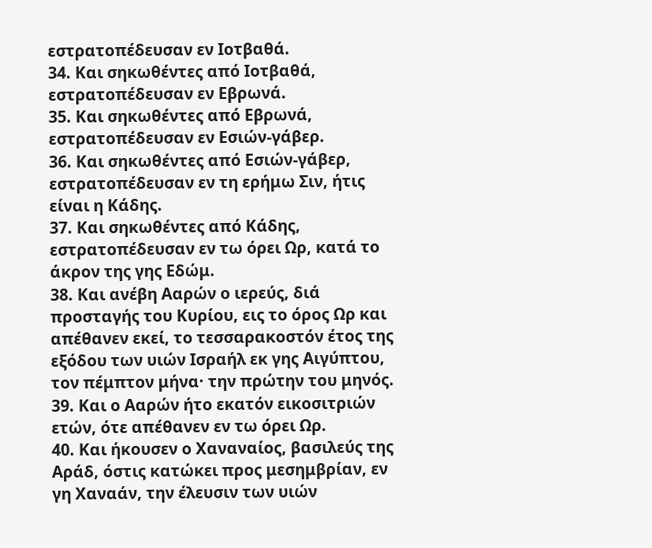εστρατοπέδευσαν εν Ιοτβαθά.
34. Και σηκωθέντες από Ιοτβαθά, εστρατοπέδευσαν εν Εβρωνά.
35. Και σηκωθέντες από Εβρωνά, εστρατοπέδευσαν εν Εσιών-γάβερ.
36. Και σηκωθέντες από Εσιών-γάβερ, εστρατοπέδευσαν εν τη ερήμω Σιν, ήτις είναι η Κάδης.
37. Και σηκωθέντες από Κάδης, εστρατοπέδευσαν εν τω όρει Ωρ, κατά το άκρον της γης Εδώμ.
38. Και ανέβη Ααρών ο ιερεύς, διά προσταγής του Κυρίου, εις το όρος Ωρ και απέθανεν εκεί, το τεσσαρακοστόν έτος της εξόδου των υιών Ισραήλ εκ γης Αιγύπτου, τον πέμπτον μήνα· την πρώτην του μηνός.
39. Και ο Ααρών ήτο εκατόν εικοσιτριών ετών, ότε απέθανεν εν τω όρει Ωρ.
40. Και ήκουσεν ο Χαναναίος, βασιλεύς της Αράδ, όστις κατώκει προς μεσημβρίαν, εν γη Χαναάν, την έλευσιν των υιών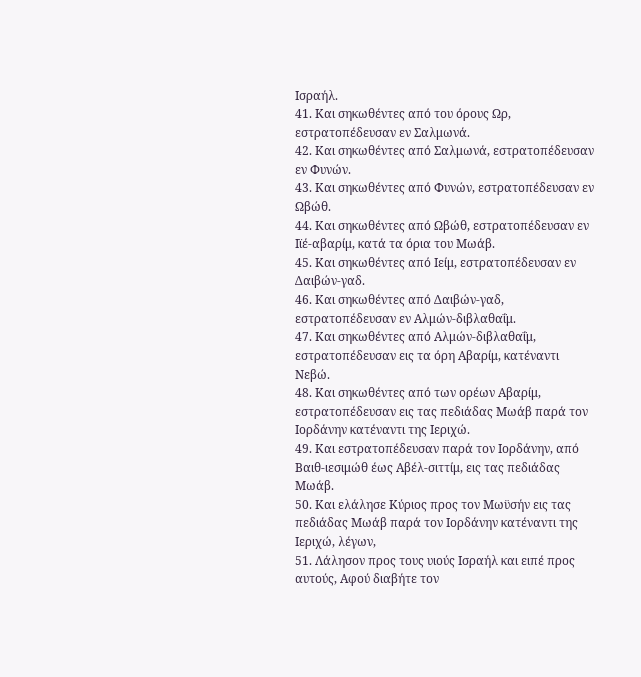Ισραήλ.
41. Και σηκωθέντες από του όρους Ωρ, εστρατοπέδευσαν εν Σαλμωνά.
42. Και σηκωθέντες από Σαλμωνά, εστρατοπέδευσαν εν Φυνών.
43. Και σηκωθέντες από Φυνών, εστρατοπέδευσαν εν Ωβώθ.
44. Και σηκωθέντες από Ωβώθ, εστρατοπέδευσαν εν Ιϊέ-αβαρίμ, κατά τα όρια του Μωάβ.
45. Και σηκωθέντες από Ιείμ, εστρατοπέδευσαν εν Δαιβών-γαδ.
46. Και σηκωθέντες από Δαιβών-γαδ, εστρατοπέδευσαν εν Αλμών-διβλαθαΐμ.
47. Και σηκωθέντες από Αλμών-διβλαθαΐμ, εστρατοπέδευσαν εις τα όρη Αβαρίμ, κατέναντι Νεβώ.
48. Και σηκωθέντες από των ορέων Αβαρίμ, εστρατοπέδευσαν εις τας πεδιάδας Μωάβ παρά τον Ιορδάνην κατέναντι της Ιεριχώ.
49. Και εστρατοπέδευσαν παρά τον Ιορδάνην, από Βαιθ-ιεσιμώθ έως Αβέλ-σιττίμ, εις τας πεδιάδας Μωάβ.
50. Και ελάλησε Κύριος προς τον Μωϋσήν εις τας πεδιάδας Μωάβ παρά τον Ιορδάνην κατέναντι της Ιεριχώ, λέγων,
51. Λάλησον προς τους υιούς Ισραήλ και ειπέ προς αυτούς, Αφού διαβήτε τον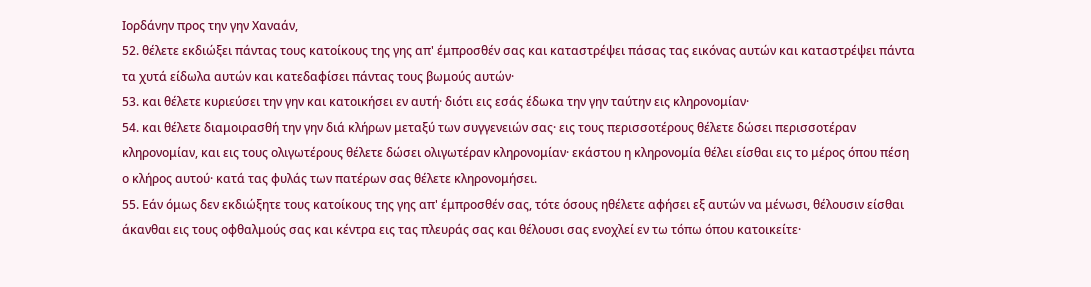Ιορδάνην προς την γην Χαναάν,
52. θέλετε εκδιώξει πάντας τους κατοίκους της γης απ' έμπροσθέν σας και καταστρέψει πάσας τας εικόνας αυτών και καταστρέψει πάντα τα χυτά είδωλα αυτών και κατεδαφίσει πάντας τους βωμούς αυτών·
53. και θέλετε κυριεύσει την γην και κατοικήσει εν αυτή· διότι εις εσάς έδωκα την γην ταύτην εις κληρονομίαν·
54. και θέλετε διαμοιρασθή την γην διά κλήρων μεταξύ των συγγενειών σας· εις τους περισσοτέρους θέλετε δώσει περισσοτέραν κληρονομίαν, και εις τους ολιγωτέρους θέλετε δώσει ολιγωτέραν κληρονομίαν· εκάστου η κληρονομία θέλει είσθαι εις το μέρος όπου πέση ο κλήρος αυτού· κατά τας φυλάς των πατέρων σας θέλετε κληρονομήσει.
55. Εάν όμως δεν εκδιώξητε τους κατοίκους της γης απ' έμπροσθέν σας, τότε όσους ηθέλετε αφήσει εξ αυτών να μένωσι, θέλουσιν είσθαι άκανθαι εις τους οφθαλμούς σας και κέντρα εις τας πλευράς σας και θέλουσι σας ενοχλεί εν τω τόπω όπου κατοικείτε·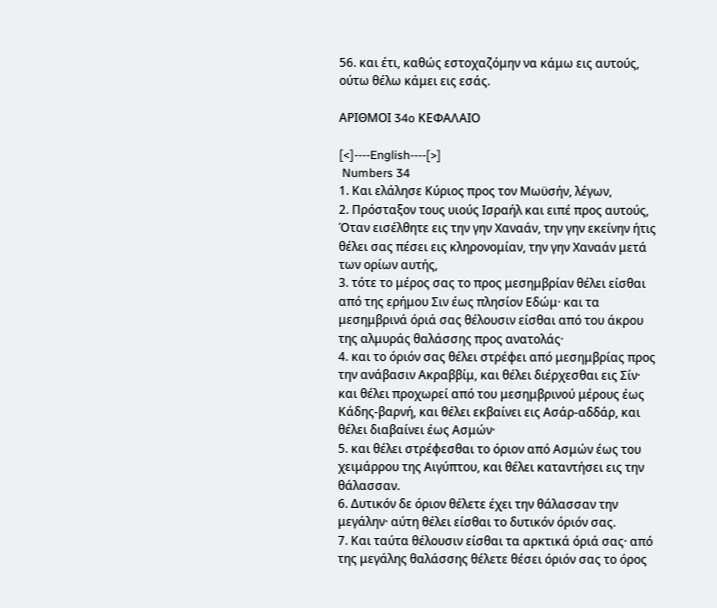56. και έτι, καθώς εστοχαζόμην να κάμω εις αυτούς, ούτω θέλω κάμει εις εσάς.

ΑΡΙΘΜΟΙ 34o ΚΕΦΑΛΑΙΟ

[<]----English----[>]
 Numbers 34
1. Και ελάλησε Κύριος προς τον Μωϋσήν, λέγων,
2. Πρόσταξον τους υιούς Ισραήλ και ειπέ προς αυτούς, Όταν εισέλθητε εις την γην Χαναάν, την γην εκείνην ήτις θέλει σας πέσει εις κληρονομίαν, την γην Χαναάν μετά των ορίων αυτής,
3. τότε το μέρος σας το προς μεσημβρίαν θέλει είσθαι από της ερήμου Σιν έως πλησίον Εδώμ· και τα μεσημβρινά όριά σας θέλουσιν είσθαι από του άκρου της αλμυράς θαλάσσης προς ανατολάς·
4. και το όριόν σας θέλει στρέφει από μεσημβρίας προς την ανάβασιν Ακραββίμ, και θέλει διέρχεσθαι εις Σίν· και θέλει προχωρεί από του μεσημβρινού μέρους έως Κάδης-βαρνή, και θέλει εκβαίνει εις Ασάρ-αδδάρ, και θέλει διαβαίνει έως Ασμών·
5. και θέλει στρέφεσθαι το όριον από Ασμών έως του χειμάρρου της Αιγύπτου, και θέλει καταντήσει εις την θάλασσαν.
6. Δυτικόν δε όριον θέλετε έχει την θάλασσαν την μεγάλην· αύτη θέλει είσθαι το δυτικόν όριόν σας.
7. Και ταύτα θέλουσιν είσθαι τα αρκτικά όριά σας· από της μεγάλης θαλάσσης θέλετε θέσει όριόν σας το όρος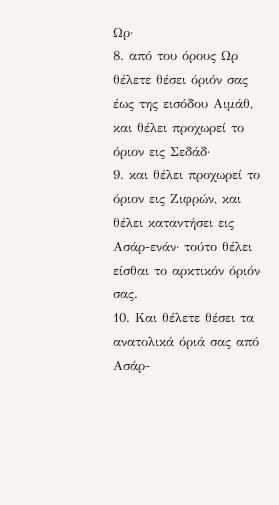Ωρ·
8. από του όρους Ωρ θέλετε θέσει όριόν σας έως της εισόδου Αιμάθ, και θέλει προχωρεί το όριον εις Σεδάδ·
9. και θέλει προχωρεί το όριον εις Ζιφρών, και θέλει καταντήσει εις Ασάρ-ενάν· τούτο θέλει είσθαι το αρκτικόν όριόν σας.
10. Και θέλετε θέσει τα ανατολικά όριά σας από Ασάρ-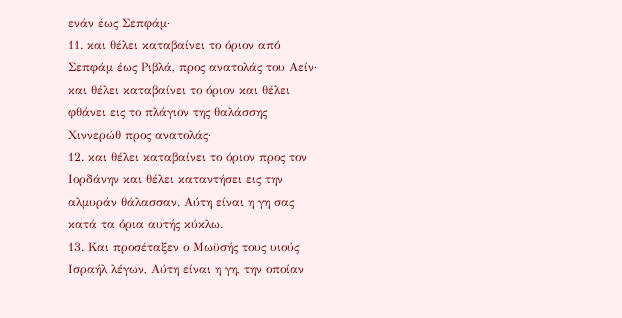ενάν έως Σεπφάμ·
11. και θέλει καταβαίνει το όριον από Σεπφάμ έως Ριβλά, προς ανατολάς του Αείν· και θέλει καταβαίνει το όριον και θέλει φθάνει εις το πλάγιον της θαλάσσης Χιννερώθ προς ανατολάς·
12. και θέλει καταβαίνει το όριον προς τον Ιορδάνην και θέλει καταντήσει εις την αλμυράν θάλασσαν. Αύτη είναι η γη σας κατά τα όρια αυτής κύκλω.
13. Και προσέταξεν ο Μωϋσής τους υιούς Ισραήλ λέγων, Αύτη είναι η γη, την οποίαν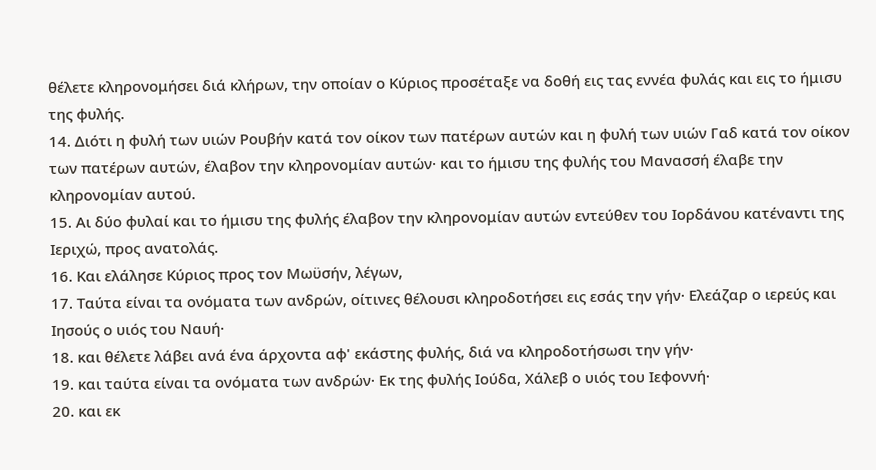θέλετε κληρονομήσει διά κλήρων, την οποίαν ο Κύριος προσέταξε να δοθή εις τας εννέα φυλάς και εις το ήμισυ της φυλής.
14. Διότι η φυλή των υιών Ρουβήν κατά τον οίκον των πατέρων αυτών και η φυλή των υιών Γαδ κατά τον οίκον των πατέρων αυτών, έλαβον την κληρονομίαν αυτών· και το ήμισυ της φυλής του Μανασσή έλαβε την κληρονομίαν αυτού.
15. Αι δύο φυλαί και το ήμισυ της φυλής έλαβον την κληρονομίαν αυτών εντεύθεν του Ιορδάνου κατέναντι της Ιεριχώ, προς ανατολάς.
16. Και ελάλησε Κύριος προς τον Μωϋσήν, λέγων,
17. Ταύτα είναι τα ονόματα των ανδρών, οίτινες θέλουσι κληροδοτήσει εις εσάς την γήν· Ελεάζαρ ο ιερεύς και Ιησούς ο υιός του Ναυή·
18. και θέλετε λάβει ανά ένα άρχοντα αφ' εκάστης φυλής, διά να κληροδοτήσωσι την γήν·
19. και ταύτα είναι τα ονόματα των ανδρών· Εκ της φυλής Ιούδα, Χάλεβ ο υιός του Ιεφοννή·
20. και εκ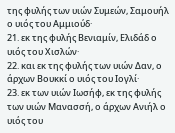της φυλής των υιών Συμεών, Σαμουήλ ο υιός του Αμμιούδ·
21. εκ της φυλής Βενιαμίν, Ελιδάδ ο υιός του Χισλών·
22. και εκ της φυλής των υιών Δαν, ο άρχων Βουκκί ο υιός του Ιογλί·
23. εκ των υιών Ιωσήφ, εκ της φυλής των υιών Μανασσή, ο άρχων Ανιήλ ο υιός του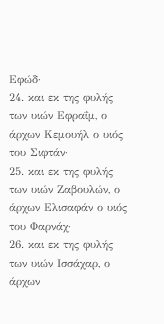Εφώδ·
24. και εκ της φυλής των υιών Εφραΐμ, ο άρχων Κεμουήλ ο υιός του Σιφτάν·
25. και εκ της φυλής των υιών Ζαβουλών, ο άρχων Ελισαφάν ο υιός του Φαρνάχ·
26. και εκ της φυλής των υιών Ισσάχαρ, ο άρχων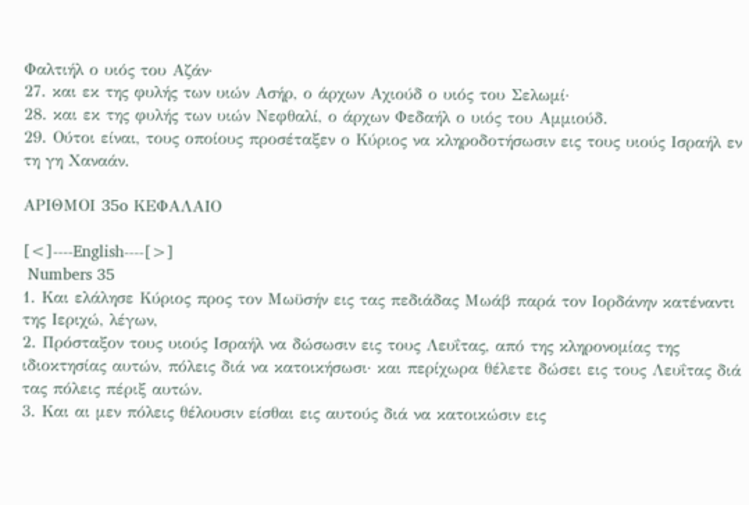Φαλτιήλ ο υιός του Αζάν·
27. και εκ της φυλής των υιών Ασήρ, ο άρχων Αχιούδ ο υιός του Σελωμί·
28. και εκ της φυλής των υιών Νεφθαλί, ο άρχων Φεδαήλ ο υιός του Αμμιούδ.
29. Ούτοι είναι, τους οποίους προσέταξεν ο Κύριος να κληροδοτήσωσιν εις τους υιούς Ισραήλ εν τη γη Χαναάν.

ΑΡΙΘΜΟΙ 35o ΚΕΦΑΛΑΙΟ

[<]----English----[>]
 Numbers 35
1. Και ελάλησε Κύριος προς τον Μωϋσήν εις τας πεδιάδας Μωάβ παρά τον Ιορδάνην κατέναντι της Ιεριχώ, λέγων,
2. Πρόσταξον τους υιούς Ισραήλ να δώσωσιν εις τους Λευΐτας, από της κληρονομίας της ιδιοκτησίας αυτών, πόλεις διά να κατοικήσωσι· και περίχωρα θέλετε δώσει εις τους Λευΐτας διά τας πόλεις πέριξ αυτών.
3. Και αι μεν πόλεις θέλουσιν είσθαι εις αυτούς διά να κατοικώσιν εις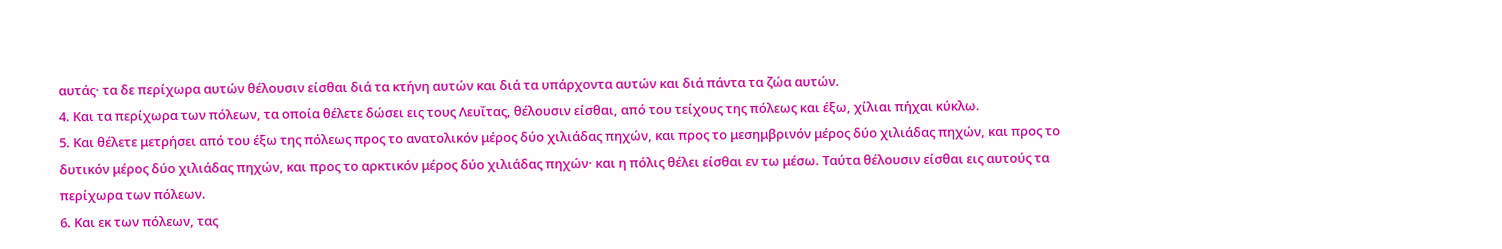αυτάς· τα δε περίχωρα αυτών θέλουσιν είσθαι διά τα κτήνη αυτών και διά τα υπάρχοντα αυτών και διά πάντα τα ζώα αυτών.
4. Και τα περίχωρα των πόλεων, τα οποία θέλετε δώσει εις τους Λευΐτας, θέλουσιν είσθαι, από του τείχους της πόλεως και έξω, χίλιαι πήχαι κύκλω.
5. Και θέλετε μετρήσει από του έξω της πόλεως προς το ανατολικόν μέρος δύο χιλιάδας πηχών, και προς το μεσημβρινόν μέρος δύο χιλιάδας πηχών, και προς το δυτικόν μέρος δύο χιλιάδας πηχών, και προς το αρκτικόν μέρος δύο χιλιάδας πηχών· και η πόλις θέλει είσθαι εν τω μέσω. Ταύτα θέλουσιν είσθαι εις αυτούς τα περίχωρα των πόλεων.
6. Και εκ των πόλεων, τας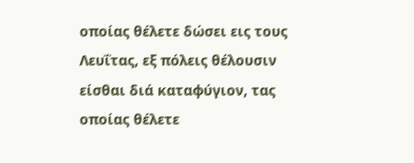οποίας θέλετε δώσει εις τους Λευΐτας, εξ πόλεις θέλουσιν είσθαι διά καταφύγιον, τας οποίας θέλετε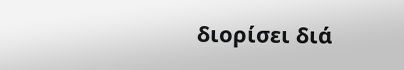διορίσει διά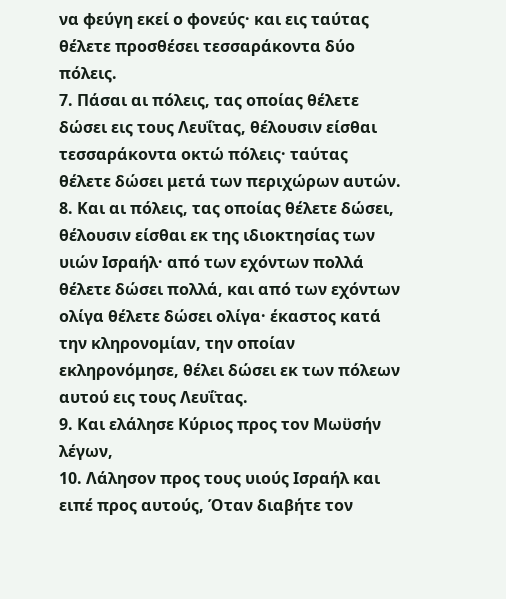να φεύγη εκεί ο φονεύς· και εις ταύτας θέλετε προσθέσει τεσσαράκοντα δύο πόλεις.
7. Πάσαι αι πόλεις, τας οποίας θέλετε δώσει εις τους Λευΐτας, θέλουσιν είσθαι τεσσαράκοντα οκτώ πόλεις· ταύτας θέλετε δώσει μετά των περιχώρων αυτών.
8. Και αι πόλεις, τας οποίας θέλετε δώσει, θέλουσιν είσθαι εκ της ιδιοκτησίας των υιών Ισραήλ· από των εχόντων πολλά θέλετε δώσει πολλά, και από των εχόντων ολίγα θέλετε δώσει ολίγα· έκαστος κατά την κληρονομίαν, την οποίαν εκληρονόμησε, θέλει δώσει εκ των πόλεων αυτού εις τους Λευΐτας.
9. Και ελάλησε Κύριος προς τον Μωϋσήν λέγων,
10. Λάλησον προς τους υιούς Ισραήλ και ειπέ προς αυτούς, Όταν διαβήτε τον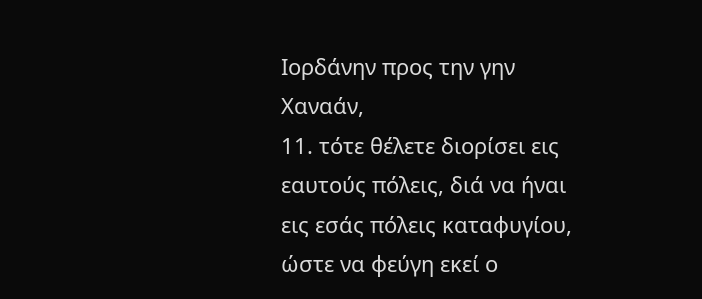Ιορδάνην προς την γην Χαναάν,
11. τότε θέλετε διορίσει εις εαυτούς πόλεις, διά να ήναι εις εσάς πόλεις καταφυγίου, ώστε να φεύγη εκεί ο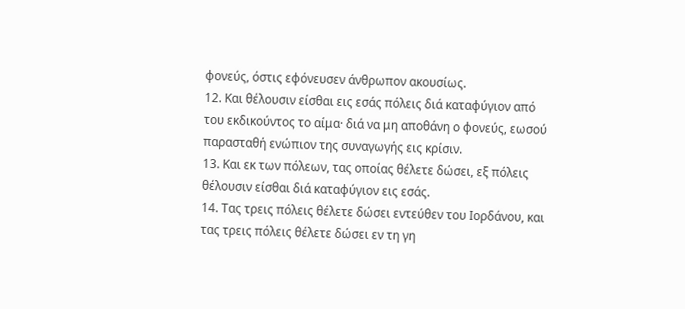φονεύς, όστις εφόνευσεν άνθρωπον ακουσίως.
12. Και θέλουσιν είσθαι εις εσάς πόλεις διά καταφύγιον από του εκδικούντος το αίμα· διά να μη αποθάνη ο φονεύς, εωσού παρασταθή ενώπιον της συναγωγής εις κρίσιν.
13. Και εκ των πόλεων, τας οποίας θέλετε δώσει, εξ πόλεις θέλουσιν είσθαι διά καταφύγιον εις εσάς.
14. Τας τρεις πόλεις θέλετε δώσει εντεύθεν του Ιορδάνου, και τας τρεις πόλεις θέλετε δώσει εν τη γη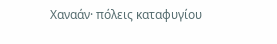Χαναάν· πόλεις καταφυγίου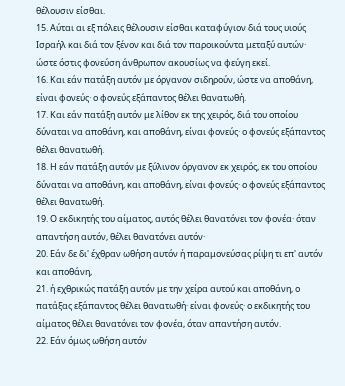θέλουσιν είσθαι.
15. Αύται αι εξ πόλεις θέλουσιν είσθαι καταφύγιον διά τους υιούς Ισραήλ και διά τον ξένον και διά τον παροικούντα μεταξύ αυτών· ώστε όστις φονεύση άνθρωπον ακουσίως να φεύγη εκεί.
16. Και εάν πατάξη αυτόν με όργανον σιδηρούν, ώστε να αποθάνη, είναι φονεύς· ο φονεύς εξάπαντος θέλει θανατωθή.
17. Και εάν πατάξη αυτόν με λίθον εκ της χειρός, διά του οποίου δύναται να αποθάνη, και αποθάνη, είναι φονεύς· ο φονεύς εξάπαντος θέλει θανατωθή.
18. Η εάν πατάξη αυτόν με ξύλινον όργανον εκ χειρός, εκ του οποίου δύναται να αποθάνη, και αποθάνη, είναι φονεύς· ο φονεύς εξάπαντος θέλει θανατωθή.
19. Ο εκδικητής του αίματος, αυτός θέλει θανατόνει τον φονέα· όταν απαντήση αυτόν, θέλει θανατόνει αυτόν·
20. Εάν δε δι' έχθραν ωθήση αυτόν ή παραμονεύσας ρίψη τι επ' αυτόν και αποθάνη,
21. ή εχθρικώς πατάξη αυτόν με την χείρα αυτού και αποθάνη, ο πατάξας εξάπαντος θέλει θανατωθή· είναι φονεύς· ο εκδικητής του αίματος θέλει θανατόνει τον φονέα, όταν απαντήση αυτόν.
22. Εάν όμως ωθήση αυτόν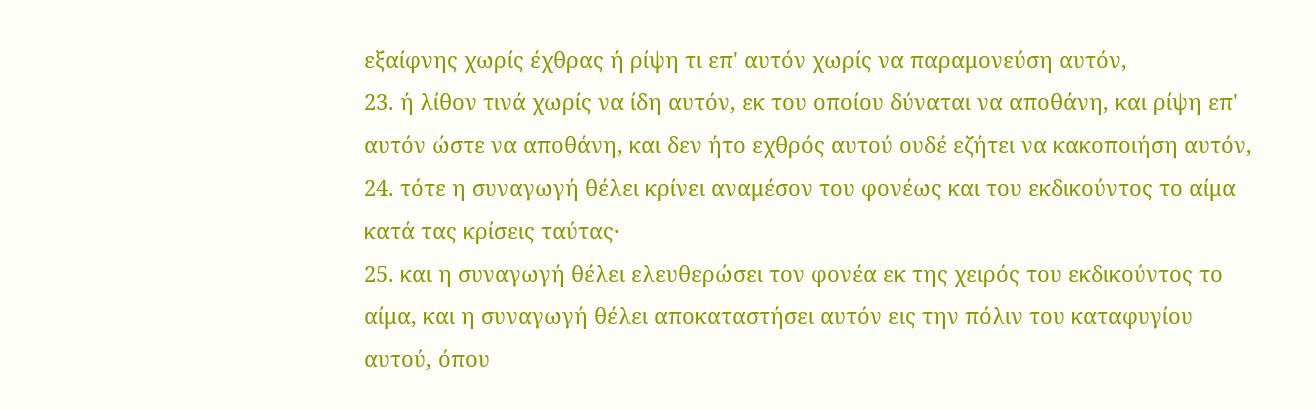εξαίφνης χωρίς έχθρας ή ρίψη τι επ' αυτόν χωρίς να παραμονεύση αυτόν,
23. ή λίθον τινά χωρίς να ίδη αυτόν, εκ του οποίου δύναται να αποθάνη, και ρίψη επ' αυτόν ώστε να αποθάνη, και δεν ήτο εχθρός αυτού ουδέ εζήτει να κακοποιήση αυτόν,
24. τότε η συναγωγή θέλει κρίνει αναμέσον του φονέως και του εκδικούντος το αίμα κατά τας κρίσεις ταύτας·
25. και η συναγωγή θέλει ελευθερώσει τον φονέα εκ της χειρός του εκδικούντος το αίμα, και η συναγωγή θέλει αποκαταστήσει αυτόν εις την πόλιν του καταφυγίου αυτού, όπου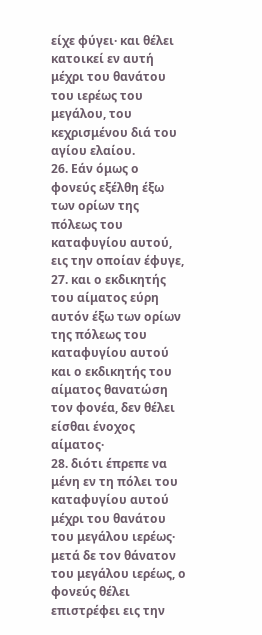είχε φύγει· και θέλει κατοικεί εν αυτή μέχρι του θανάτου του ιερέως του μεγάλου, του κεχρισμένου διά του αγίου ελαίου.
26. Εάν όμως ο φονεύς εξέλθη έξω των ορίων της πόλεως του καταφυγίου αυτού, εις την οποίαν έφυγε,
27. και ο εκδικητής του αίματος εύρη αυτόν έξω των ορίων της πόλεως του καταφυγίου αυτού και ο εκδικητής του αίματος θανατώση τον φονέα, δεν θέλει είσθαι ένοχος αίματος·
28. διότι έπρεπε να μένη εν τη πόλει του καταφυγίου αυτού μέχρι του θανάτου του μεγάλου ιερέως· μετά δε τον θάνατον του μεγάλου ιερέως, ο φονεύς θέλει επιστρέφει εις την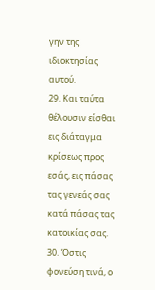γην της ιδιοκτησίας αυτού.
29. Και ταύτα θέλουσιν είσθαι εις διάταγμα κρίσεως προς εσάς, εις πάσας τας γενεάς σας κατά πάσας τας κατοικίας σας.
30. Όστις φονεύση τινά, ο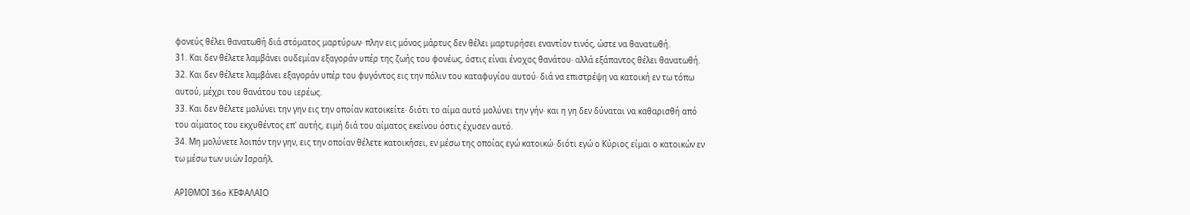φονεύς θέλει θανατωθή διά στόματος μαρτύρων· πλην εις μόνος μάρτυς δεν θέλει μαρτυρήσει εναντίον τινός, ώστε να θανατωθή.
31. Και δεν θέλετε λαμβάνει ουδεμίαν εξαγοράν υπέρ της ζωής του φονέως, όστις είναι ένοχος θανάτου· αλλά εξάπαντος θέλει θανατωθή.
32. Και δεν θέλετε λαμβάνει εξαγοράν υπέρ του φυγόντος εις την πόλιν του καταφυγίου αυτού· διά να επιστρέψη να κατοική εν τω τόπω αυτού, μέχρι του θανάτου του ιερέως.
33. Και δεν θέλετε μολύνει την γην εις την οποίαν κατοικείτε· διότι το αίμα αυτό μολύνει την γήν· και η γη δεν δύναται να καθαρισθή από του αίματος του εκχυθέντος επ' αυτής, ειμή διά του αίματος εκείνου όστις έχυσεν αυτό.
34. Μη μολύνετε λοιπόν την γην, εις την οποίαν θέλετε κατοικήσει, εν μέσω της οποίας εγώ κατοικώ· διότι εγώ ο Κύριος είμαι ο κατοικών εν τω μέσω των υιών Ισραήλ.

ΑΡΙΘΜΟΙ 36o ΚΕΦΑΛΑΙΟ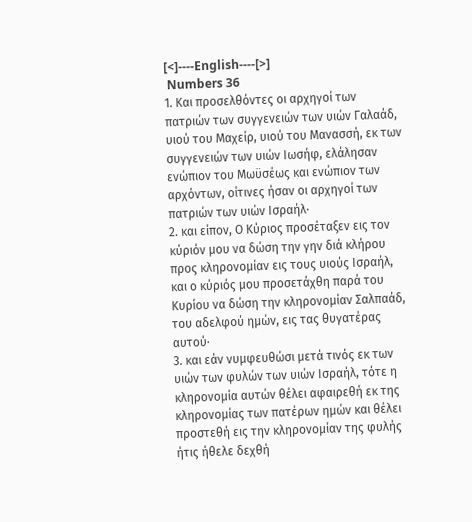[<]----English----[>]
 Numbers 36
1. Και προσελθόντες οι αρχηγοί των πατριών των συγγενειών των υιών Γαλαάδ, υιού του Μαχείρ, υιού του Μανασσή, εκ των συγγενειών των υιών Ιωσήφ, ελάλησαν ενώπιον του Μωϋσέως και ενώπιον των αρχόντων, οίτινες ήσαν οι αρχηγοί των πατριών των υιών Ισραήλ·
2. και είπον, Ο Κύριος προσέταξεν εις τον κύριόν μου να δώση την γην διά κλήρου προς κληρονομίαν εις τους υιούς Ισραήλ, και ο κύριός μου προσετάχθη παρά του Κυρίου να δώση την κληρονομίαν Σαλπαάδ, του αδελφού ημών, εις τας θυγατέρας αυτού·
3. και εάν νυμφευθώσι μετά τινός εκ των υιών των φυλών των υιών Ισραήλ, τότε η κληρονομία αυτών θέλει αφαιρεθή εκ της κληρονομίας των πατέρων ημών και θέλει προστεθή εις την κληρονομίαν της φυλής ήτις ήθελε δεχθή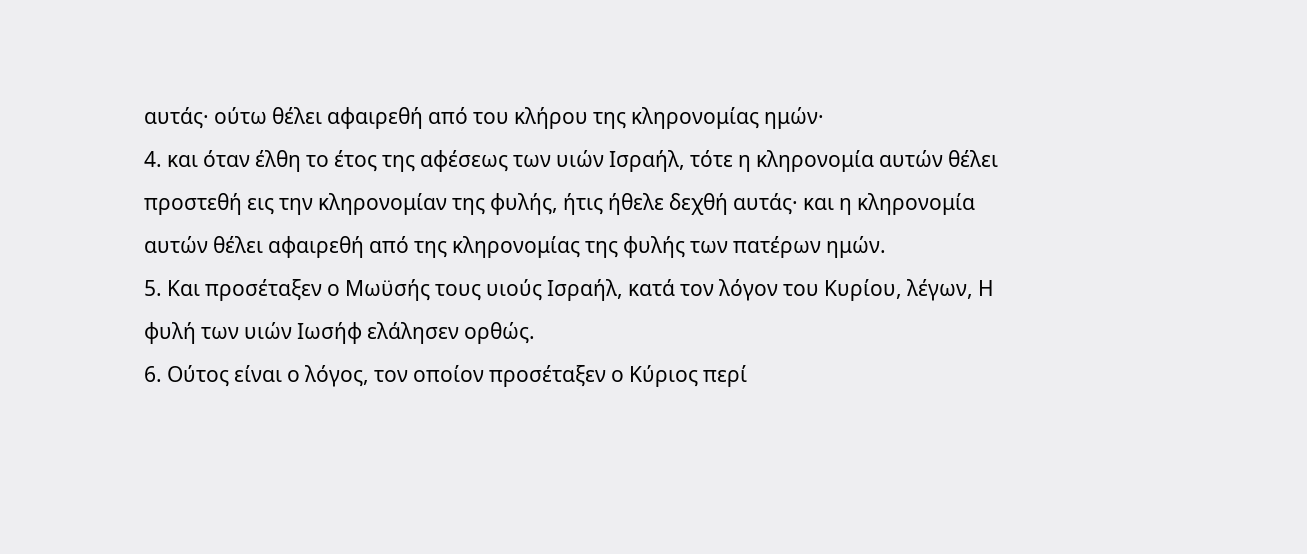αυτάς· ούτω θέλει αφαιρεθή από του κλήρου της κληρονομίας ημών·
4. και όταν έλθη το έτος της αφέσεως των υιών Ισραήλ, τότε η κληρονομία αυτών θέλει προστεθή εις την κληρονομίαν της φυλής, ήτις ήθελε δεχθή αυτάς· και η κληρονομία αυτών θέλει αφαιρεθή από της κληρονομίας της φυλής των πατέρων ημών.
5. Και προσέταξεν ο Μωϋσής τους υιούς Ισραήλ, κατά τον λόγον του Κυρίου, λέγων, Η φυλή των υιών Ιωσήφ ελάλησεν ορθώς.
6. Ούτος είναι ο λόγος, τον οποίον προσέταξεν ο Κύριος περί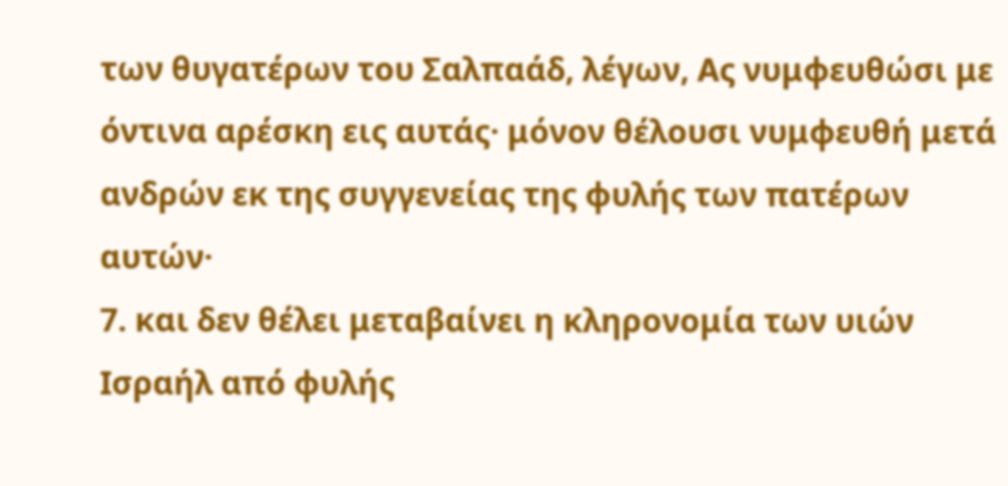των θυγατέρων του Σαλπαάδ, λέγων, Ας νυμφευθώσι με όντινα αρέσκη εις αυτάς· μόνον θέλουσι νυμφευθή μετά ανδρών εκ της συγγενείας της φυλής των πατέρων αυτών·
7. και δεν θέλει μεταβαίνει η κληρονομία των υιών Ισραήλ από φυλής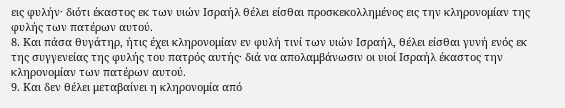εις φυλήν· διότι έκαστος εκ των υιών Ισραήλ θέλει είσθαι προσκεκολλημένος εις την κληρονομίαν της φυλής των πατέρων αυτού.
8. Και πάσα θυγάτηρ, ήτις έχει κληρονομίαν εν φυλή τινί των υιών Ισραήλ, θέλει είσθαι γυνή ενός εκ της συγγενείας της φυλής του πατρός αυτής· διά να απολαμβάνωσιν οι υιοί Ισραήλ έκαστος την κληρονομίαν των πατέρων αυτού.
9. Και δεν θέλει μεταβαίνει η κληρονομία από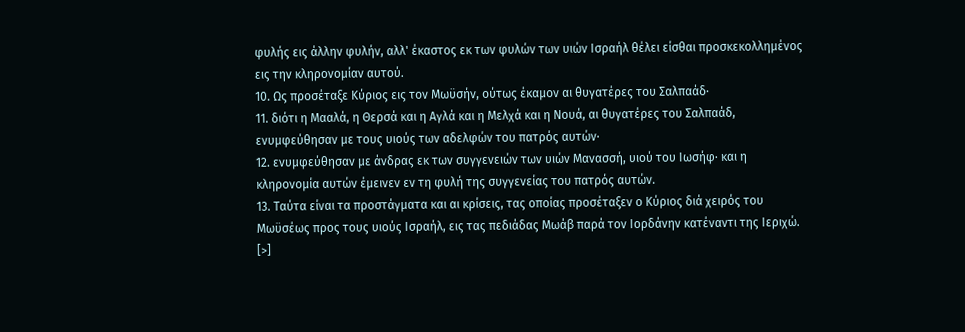φυλής εις άλλην φυλήν, αλλ' έκαστος εκ των φυλών των υιών Ισραήλ θέλει είσθαι προσκεκολλημένος εις την κληρονομίαν αυτού.
10. Ως προσέταξε Κύριος εις τον Μωϋσήν, ούτως έκαμον αι θυγατέρες του Σαλπαάδ·
11. διότι η Μααλά, η Θερσά και η Αγλά και η Μελχά και η Νουά, αι θυγατέρες του Σαλπαάδ, ενυμφεύθησαν με τους υιούς των αδελφών του πατρός αυτών·
12. ενυμφεύθησαν με άνδρας εκ των συγγενειών των υιών Μανασσή, υιού του Ιωσήφ· και η κληρονομία αυτών έμεινεν εν τη φυλή της συγγενείας του πατρός αυτών.
13. Ταύτα είναι τα προστάγματα και αι κρίσεις, τας οποίας προσέταξεν ο Κύριος διά χειρός του Μωϋσέως προς τους υιούς Ισραήλ, εις τας πεδιάδας Μωάβ παρά τον Ιορδάνην κατέναντι της Ιεριχώ.
[>]